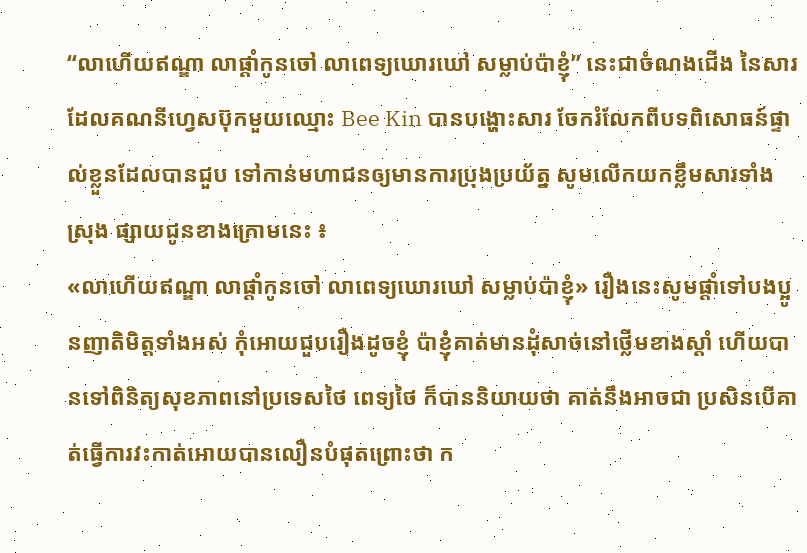“លាហើយឥណ្ឌា លាផ្តាំកូនចៅ លាពេទ្យឃោរឃៅ សម្លាប់ប៉ាខ្ញុំ” នេះជាចំណងជើង នៃសារដែលគណនីហ្វេសប៊ុកមួយឈ្មោះ Bee Kin បានបង្ហោះសារ ចែករំលែកពីបទពិសោធន៍ផ្ទាល់ខ្លួនដែលបានជួប ទៅកាន់មហាជនឲ្យមានការប្រុងប្រយ័ត្ន សូមលើកយកខ្លឹមសារទាំងស្រុង ផ្សាយជូនខាងក្រោមនេះ ៖
«លាហើយឥណ្ឌា លាផ្តាំកូនចៅ លាពេទ្យឃោរឃៅ សម្លាប់ប៉ាខ្ញុំ» រឿងនេះសូមផ្តាំទៅបងប្អូនញាតិមិត្តទាំងអស់ កុំអោយជួបរឿងដូចខ្ញុំ ប៉ាខ្ញុំគាត់មានដុំសាច់នៅថ្លើមខាងស្តាំ ហើយបានទៅពិនិត្យសុខភាពនៅប្រទេសថៃ ពេទ្យថៃ ក៏បាននិយាយថា គាត់នឹងអាចជា ប្រសិនបើគាត់ធ្វើការវះកាត់អោយបានលឿនបំផុតព្រោះថា ក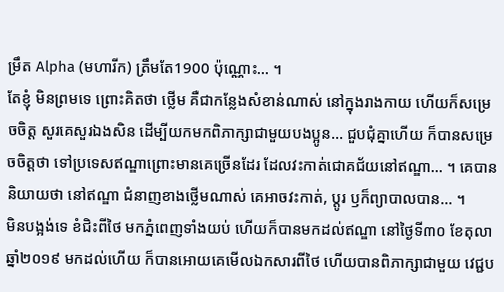ម្រឹត Alpha (មហារីក) ត្រឹមតែ1900 ប៉ុណ្ណោះ… ។
តែខ្ញុំ មិនព្រមទេ ព្រោះគិតថា ថ្លើម គឺជាកន្លែងសំខាន់ណាស់ នៅក្នុងរាងកាយ ហើយក៏សម្រេចចិត្ត សួរគេសួរឯងសិន ដើម្បីយកមកពិភាក្សាជាមួយបងប្អូន… ជួបជុំគ្នាហើយ ក៏បានសម្រេចចិត្តថា ទៅប្រទេសឥណ្ឌាព្រោះមានគេច្រើនដែរ ដែលវះកាត់ជោគជ័យនៅឥណ្ឌា… ។ គេបាននិយាយថា នៅឥណ្ឌា ជំនាញខាងថ្លើមណាស់ គេអាចវះកាត់, ប្តូរ ឫក៏ព្យាបាលបាន… ។
មិនបង្អង់ទេ ខំជិះពីថៃ មកភ្នំពេញទាំងយប់ ហើយក៏បានមកដល់ឥណ្ឌា នៅថ្ងៃទី៣០ ខែតុលា ឆ្នាំ២០១៩ មកដល់ហើយ ក៏បានអោយគេមើលឯកសារពីថៃ ហើយបានពិភាក្សាជាមួយ វេជ្ជប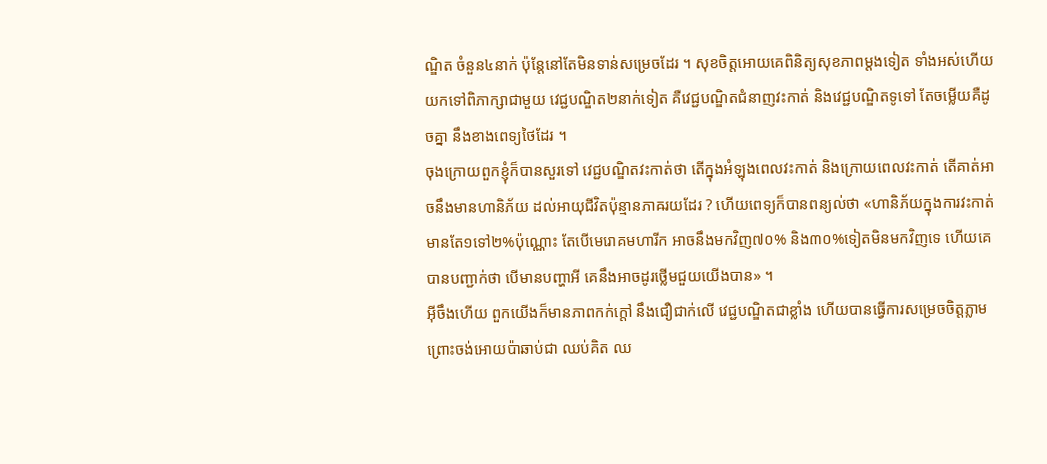ណ្ឌិត ចំនួន៤នាក់ ប៉ុន្តែនៅតែមិនទាន់សម្រេចដែរ ។ សុខចិត្តអោយគេពិនិត្យសុខភាពម្តងទៀត ទាំងអស់ហើយ យកទៅពិភាក្សាជាមួយ វេជ្ជបណ្ឌិត២នាក់ទៀត គឺវេជ្ជបណ្ឌិតជំនាញវះកាត់ និងវេជ្ជបណ្ឌិតទូទៅ តែចម្លើយគឺដូចគ្នា នឹងខាងពេទ្យថៃដែរ ។
ចុងក្រោយពួកខ្ញុំក៏បានសួរទៅ វេជ្ជបណ្ឌិតវះកាត់ថា តើក្នុងអំឡុងពេលវះកាត់ និងក្រោយពេលវះកាត់ តើគាត់អាចនឹងមានហានិភ័យ ដល់អាយុជីវិតប៉ុន្មានភាឝរយដែរ ? ហើយពេទ្យក៏បានពន្យល់ថា «ហានិភ័យក្នុងការវះកាត់មានតែ១ទៅ២%ប៉ុណ្ណោះ តែបើមេរោគមហារីក អាចនឹងមកវិញ៧០% និង៣០%ទៀតមិនមកវិញទេ ហើយគេបានបញ្ជាក់ថា បើមានបញ្ហាអី គេនឹងអាចដូរថ្លើមជួយយើងបាន» ។
អ៊ីចឹងហើយ ពួកយើងក៏មានភាពកក់ក្តៅ នឹងជឿជាក់លើ វេជ្ជបណ្ឌិតជាខ្លាំង ហើយបានធ្វើការសម្រេចចិត្តភ្លាម ព្រោះចង់អោយប៉ាឆាប់ជា ឈប់គិត ឈ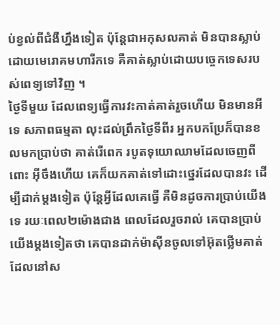ប់ខ្វល់ពីជំងឺហ្នឹងទៀត ប៉ុន្តែជាអកុសលគាត់ មិនបានស្លាប់ដោយមេរោគមហារីកទេ គឺគាត់ស្លាប់ដោយបចេ្ចកទេសរបស់ពេទ្យទៅវិញ ។
ថ្ងៃទីមួយ ដែលពេទ្យធ្វើការវះកាត់គាត់រួចហើយ មិនមានអីទេ សភាពធម្មតា លុះដល់ព្រឹកថ្ងៃទីពីរ អ្នកបកប្រែក៏បានខលមកប្រាប់ថា គាត់រើពេក របូតទុយោឈាមដែលចេញពីពោះ អ៊ីចឹងហើយ គេក៏យកគាត់ទៅដោះថ្នេរដែលបានវះ ដើម្បីដាក់ម្តងទៀត ប៉ុន្តែអ្វីដែលគេធ្វើ គឺមិនដូចការប្រាប់យើងទេ រយៈពេល២ម៉ោងជាង ពេលដែលរួចរាល់ គេបានប្រាប់យើងម្តងទៀតថា គេបានដាក់ម៉ាស៊ីនចូលទៅអ៊ុតថ្លើមគាត់ ដែលនៅស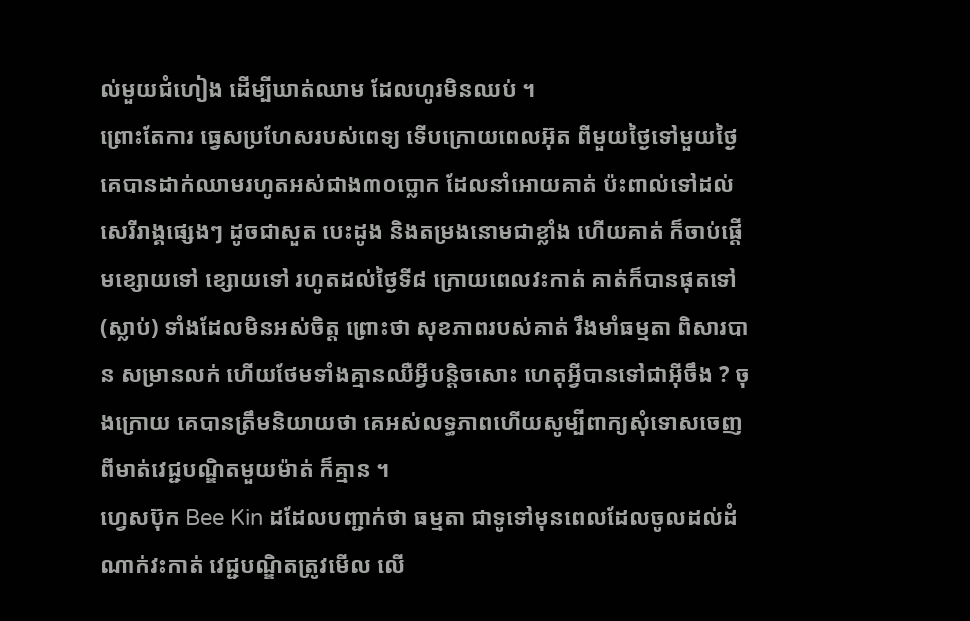ល់មួយជំហៀង ដើម្បីឃាត់ឈាម ដែលហូរមិនឈប់ ។
ព្រោះតែការ ធ្វេសប្រហែសរបស់ពេទ្យ ទើបក្រោយពេលអ៊ុត ពីមួយថ្ងៃទៅមួយថ្ងៃ គេបានដាក់ឈាមរហូតអស់ជាង៣០ប្លោក ដែលនាំអោយគាត់ ប៉ះពាល់ទៅដល់សេរីរាង្គផ្សេងៗ ដូចជាសួត បេះដូង និងតម្រងនោមជាខ្លាំង ហើយគាត់ ក៏ចាប់ផ្តើមខ្សោយទៅ ខ្សោយទៅ រហូតដល់ថ្ងៃទី៨ ក្រោយពេលវះកាត់ គាត់ក៏បានផុតទៅ(ស្លាប់) ទាំងដែលមិនអស់ចិត្ត ព្រោះថា សុខភាពរបស់គាត់ រឹងមាំធម្មតា ពិសារបាន សម្រានលក់ ហើយថែមទាំងគ្មានឈឺអ្វីបន្តិចសោះ ហេតុអ្វីបានទៅជាអ៊ីចឹង ? ចុងក្រោយ គេបានត្រឹមនិយាយថា គេអស់លទ្ធភាពហើយសូម្បីពាក្យសុំទោសចេញពីមាត់វេជ្ជបណ្ឌិតមួយម៉ាត់ ក៏គ្មាន ។
ហ្វេសប៊ុក Bee Kin ដដែលបញ្ជាក់ថា ធម្មតា ជាទូទៅមុនពេលដែលចូលដល់ដំណាក់វះកាត់ វេជ្ជបណ្ឌិតត្រូវមើល លើ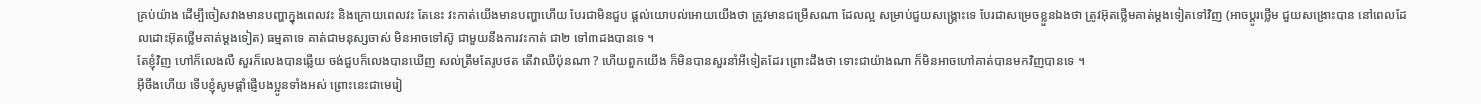គ្រប់យ៉ាង ដើម្បីចៀសវាងមានបញ្ហាក្នុងពេលវះ និងក្រោយពេលវះ តែនេះ វះកាត់យើងមានបញ្ហាហើយ បែរជាមិនជួប ផ្តល់យោបល់អោយយើងថា ត្រូវមានជម្រើសណា ដែលល្អ សម្រាប់ជួយសង្គ្រោះទេ បែរជាសម្រេចខ្លួនឯងថា ត្រូវអ៊ុតថ្លើមគាត់ម្តងទៀតទៅវិញ (អាចប្តូរថ្លើម ជួយសង្រោះបាន នៅពេលដែលដោះអ៊ុតថ្លើមគាត់ម្តងទៀត) ធម្មតាទេ គាត់ជាមនុស្សចាស់ មិនអាចទៅស៊ូ ជាមួយនឹងការវះកាត់ ជា២ ទៅ៣ដងបានទេ ។
តែខ្ញុំវិញ ហៅក៏លេងលឺ សួរក៏លេងបានឆ្លើយ ចង់ជួបក៏លេងបានឃើញ សល់ត្រឹមតែរូបថត តើវាឈឺប៉ុនណា ? ហើយពួកយើង ក៏មិនបានសួរនាំអីទៀតដែរ ព្រោះដឹងថា ទោះជាយ៉ាងណា ក៏មិនអាចហៅគាត់បានមកវិញបានទេ ។
អ៊ីចឹងហើយ ទើបខ្ញុំសូមផ្តាំផ្ញើបងប្អូនទាំងអស់ ព្រោះនេះជាមេរៀ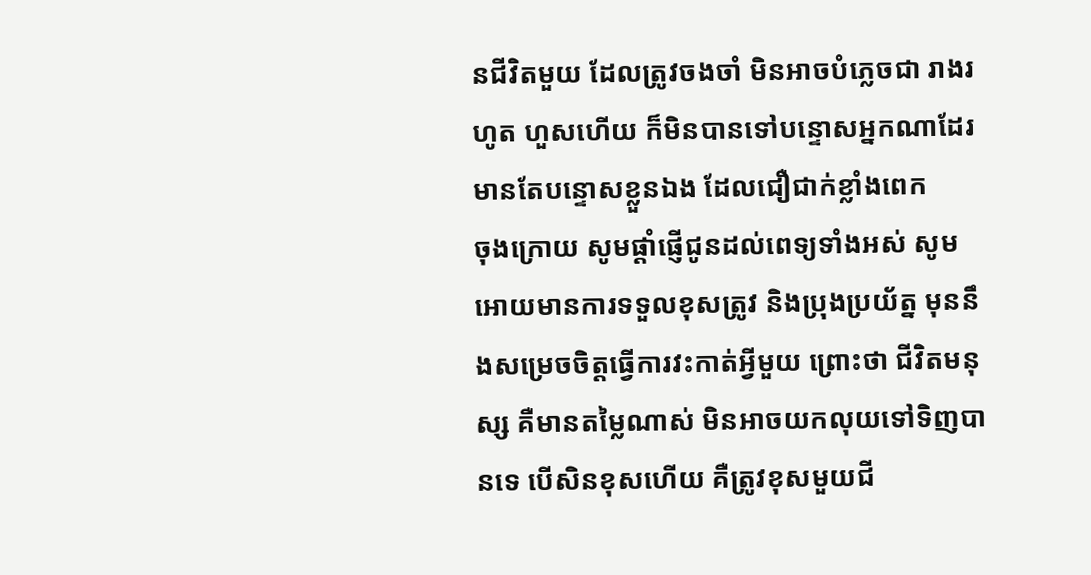នជីវិតមួយ ដែលត្រូវចងចាំ មិនអាចបំភ្លេចជា រាងរហូត ហួសហើយ ក៏មិនបានទៅបន្ទោសអ្នកណាដែរ មានតែបន្ទោសខ្លួនឯង ដែលជឿជាក់ខ្លាំងពេក
ចុងក្រោយ សូមផ្តាំផ្ញើជូនដល់ពេទ្យទាំងអស់ សូមអោយមានការទទួលខុសត្រូវ និងប្រុងប្រយ័ត្ន មុននឹងសម្រេចចិត្តធ្វើការវះកាត់អ្វីមួយ ព្រោះថា ជីវិតមនុស្ស គឺមានតម្លៃណាស់ មិនអាចយកលុយទៅទិញបានទេ បើសិនខុសហើយ គឺត្រូវខុសមួយជី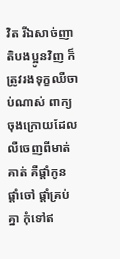វិត រីឯសាច់ញាតិបងប្អូនវិញ ក៏ត្រូវរងទុក្ខឈឺចាប់ណាស់ ពាក្យចុងក្រោយដែលលឺចេញពីមាត់គាត់ គឺផ្តាំកូន ផ្តាំចៅ ផ្តាំគ្រប់គ្នា កុំទៅឥ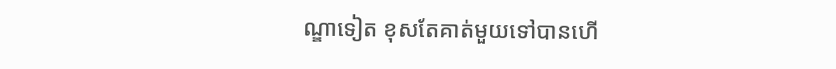ណ្ឌាទៀត ខុសតែគាត់មួយទៅបានហើ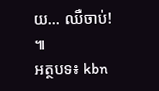យ… ឈឺចាប់! ៕
អត្ថបទ៖ kbn